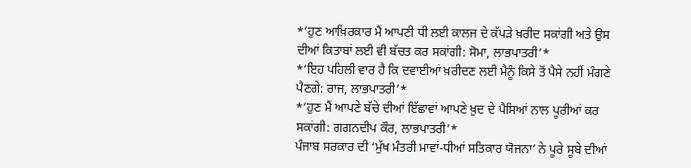*‘ਹੁਣ ਆਖ਼ਿਰਕਾਰ ਮੈਂ ਆਪਣੀ ਧੀ ਲਈ ਕਾਲਜ ਦੇ ਕੱਪੜੇ ਖ਼ਰੀਦ ਸਕਾਂਗੀ ਅਤੇ ਉਸ ਦੀਆਂ ਕਿਤਾਬਾਂ ਲਈ ਵੀ ਬੱਚਤ ਕਰ ਸਕਾਂਗੀ: ਸੋਮਾ, ਲਾਭਪਾਤਰੀ’*
*‘ਇਹ ਪਹਿਲੀ ਵਾਰ ਹੈ ਕਿ ਦਵਾਈਆਂ ਖ਼ਰੀਦਣ ਲਈ ਮੈਨੂੰ ਕਿਸੇ ਤੋਂ ਪੈਸੇ ਨਹੀਂ ਮੰਗਣੇ ਪੈਣਗੇ: ਰਾਜ, ਲਾਭਪਾਤਰੀ’*
*‘ਹੁਣ ਮੈਂ ਆਪਣੇ ਬੱਚੇ ਦੀਆਂ ਇੱਛਾਵਾਂ ਆਪਣੇ ਖ਼ੁਦ ਦੇ ਪੈਸਿਆਂ ਨਾਲ ਪੂਰੀਆਂ ਕਰ ਸਕਾਂਗੀ: ਗਗਨਦੀਪ ਕੌਰ, ਲਾਭਪਾਤਰੀ’*
ਪੰਜਾਬ ਸਰਕਾਰ ਦੀ ‘ਮੁੱਖ ਮੰਤਰੀ ਮਾਵਾਂ-ਧੀਆਂ ਸਤਿਕਾਰ ਯੋਜਨਾ’ ਨੇ ਪੂਰੇ ਸੂਬੇ ਦੀਆਂ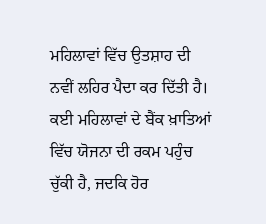ਮਹਿਲਾਵਾਂ ਵਿੱਚ ਉਤਸ਼ਾਹ ਦੀ ਨਵੀਂ ਲਹਿਰ ਪੈਦਾ ਕਰ ਦਿੱਤੀ ਹੈ। ਕਈ ਮਹਿਲਾਵਾਂ ਦੇ ਬੈਂਕ ਖ਼ਾਤਿਆਂ ਵਿੱਚ ਯੋਜਨਾ ਦੀ ਰਕਮ ਪਹੁੰਚ ਚੁੱਕੀ ਹੈ, ਜਦਕਿ ਹੋਰ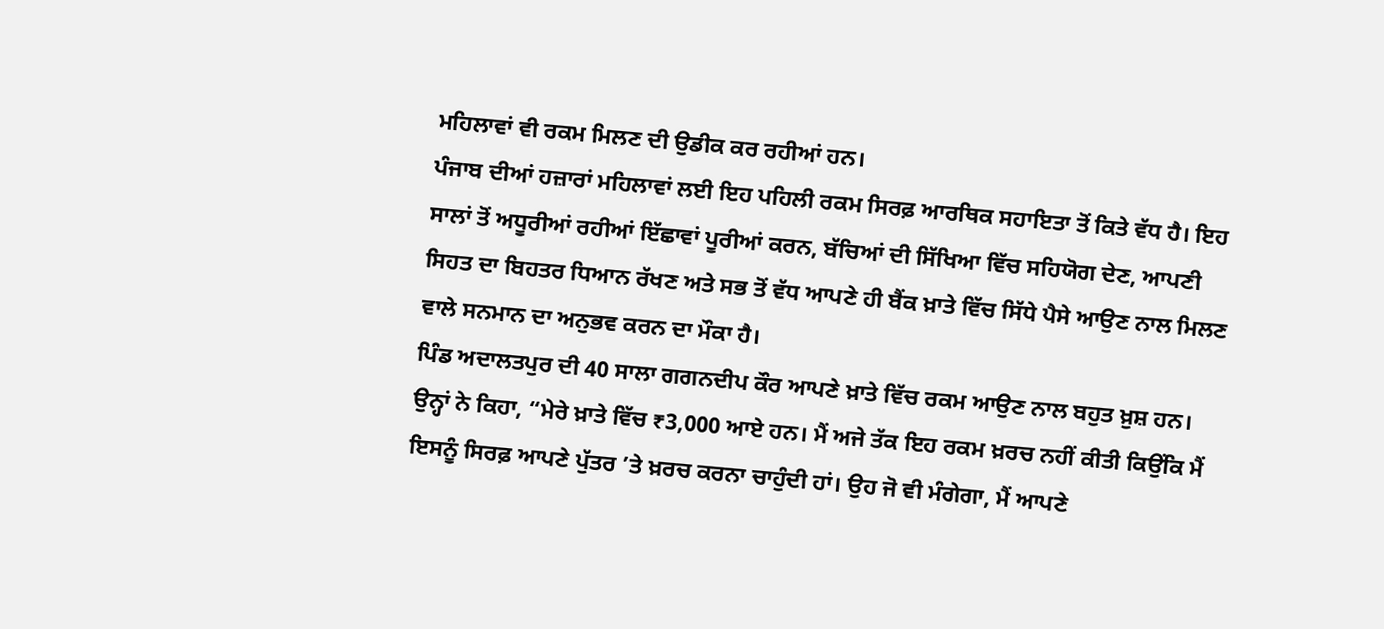ਮਹਿਲਾਵਾਂ ਵੀ ਰਕਮ ਮਿਲਣ ਦੀ ਉਡੀਕ ਕਰ ਰਹੀਆਂ ਹਨ।
ਪੰਜਾਬ ਦੀਆਂ ਹਜ਼ਾਰਾਂ ਮਹਿਲਾਵਾਂ ਲਈ ਇਹ ਪਹਿਲੀ ਰਕਮ ਸਿਰਫ਼ ਆਰਥਿਕ ਸਹਾਇਤਾ ਤੋਂ ਕਿਤੇ ਵੱਧ ਹੈ। ਇਹ ਸਾਲਾਂ ਤੋਂ ਅਧੂਰੀਆਂ ਰਹੀਆਂ ਇੱਛਾਵਾਂ ਪੂਰੀਆਂ ਕਰਨ, ਬੱਚਿਆਂ ਦੀ ਸਿੱਖਿਆ ਵਿੱਚ ਸਹਿਯੋਗ ਦੇਣ, ਆਪਣੀ ਸਿਹਤ ਦਾ ਬਿਹਤਰ ਧਿਆਨ ਰੱਖਣ ਅਤੇ ਸਭ ਤੋਂ ਵੱਧ ਆਪਣੇ ਹੀ ਬੈਂਕ ਖ਼ਾਤੇ ਵਿੱਚ ਸਿੱਧੇ ਪੈਸੇ ਆਉਣ ਨਾਲ ਮਿਲਣ ਵਾਲੇ ਸਨਮਾਨ ਦਾ ਅਨੁਭਵ ਕਰਨ ਦਾ ਮੌਕਾ ਹੈ।
ਪਿੰਡ ਅਦਾਲਤਪੁਰ ਦੀ 40 ਸਾਲਾ ਗਗਨਦੀਪ ਕੌਰ ਆਪਣੇ ਖ਼ਾਤੇ ਵਿੱਚ ਰਕਮ ਆਉਣ ਨਾਲ ਬਹੁਤ ਖ਼ੁਸ਼ ਹਨ। ਉਨ੍ਹਾਂ ਨੇ ਕਿਹਾ, “ਮੇਰੇ ਖ਼ਾਤੇ ਵਿੱਚ ₹3,000 ਆਏ ਹਨ। ਮੈਂ ਅਜੇ ਤੱਕ ਇਹ ਰਕਮ ਖ਼ਰਚ ਨਹੀਂ ਕੀਤੀ ਕਿਉਂਕਿ ਮੈਂ ਇਸਨੂੰ ਸਿਰਫ਼ ਆਪਣੇ ਪੁੱਤਰ ’ਤੇ ਖ਼ਰਚ ਕਰਨਾ ਚਾਹੁੰਦੀ ਹਾਂ। ਉਹ ਜੋ ਵੀ ਮੰਗੇਗਾ, ਮੈਂ ਆਪਣੇ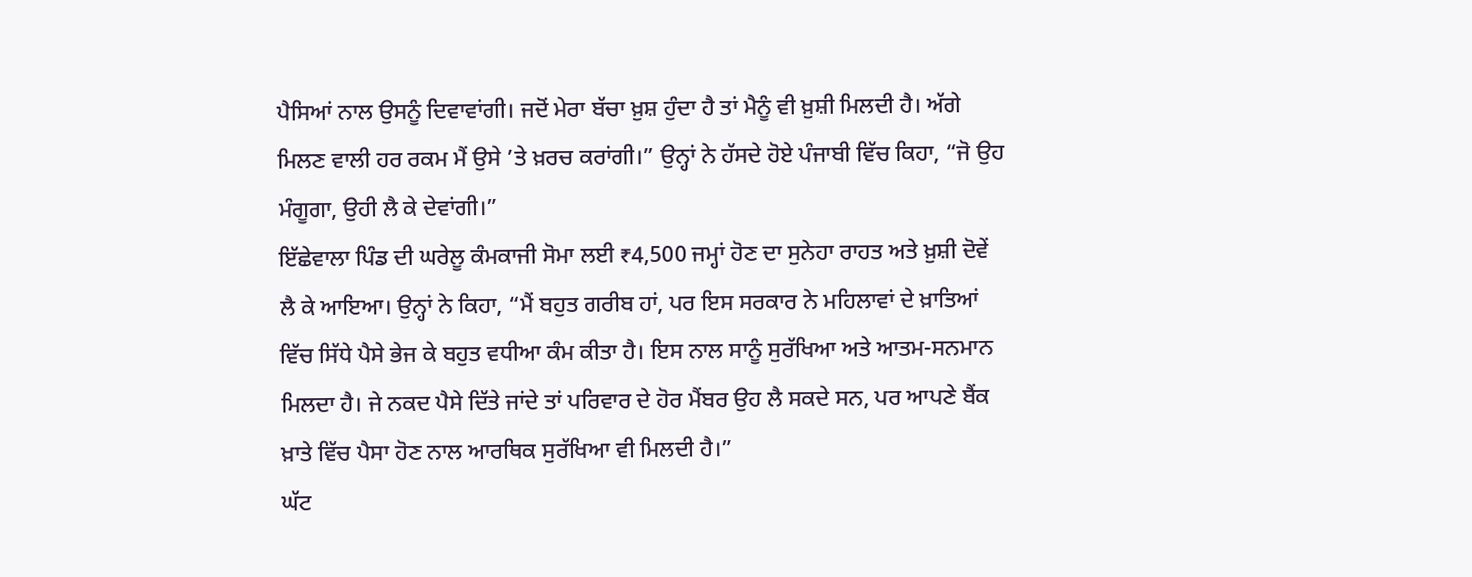ਪੈਸਿਆਂ ਨਾਲ ਉਸਨੂੰ ਦਿਵਾਵਾਂਗੀ। ਜਦੋਂ ਮੇਰਾ ਬੱਚਾ ਖ਼ੁਸ਼ ਹੁੰਦਾ ਹੈ ਤਾਂ ਮੈਨੂੰ ਵੀ ਖ਼ੁਸ਼ੀ ਮਿਲਦੀ ਹੈ। ਅੱਗੇ ਮਿਲਣ ਵਾਲੀ ਹਰ ਰਕਮ ਮੈਂ ਉਸੇ ’ਤੇ ਖ਼ਰਚ ਕਰਾਂਗੀ।” ਉਨ੍ਹਾਂ ਨੇ ਹੱਸਦੇ ਹੋਏ ਪੰਜਾਬੀ ਵਿੱਚ ਕਿਹਾ, “ਜੋ ਉਹ ਮੰਗੂਗਾ, ਉਹੀ ਲੈ ਕੇ ਦੇਵਾਂਗੀ।”
ਇੱਛੇਵਾਲਾ ਪਿੰਡ ਦੀ ਘਰੇਲੂ ਕੰਮਕਾਜੀ ਸੋਮਾ ਲਈ ₹4,500 ਜਮ੍ਹਾਂ ਹੋਣ ਦਾ ਸੁਨੇਹਾ ਰਾਹਤ ਅਤੇ ਖ਼ੁਸ਼ੀ ਦੋਵੇਂ ਲੈ ਕੇ ਆਇਆ। ਉਨ੍ਹਾਂ ਨੇ ਕਿਹਾ, “ਮੈਂ ਬਹੁਤ ਗਰੀਬ ਹਾਂ, ਪਰ ਇਸ ਸਰਕਾਰ ਨੇ ਮਹਿਲਾਵਾਂ ਦੇ ਖ਼ਾਤਿਆਂ ਵਿੱਚ ਸਿੱਧੇ ਪੈਸੇ ਭੇਜ ਕੇ ਬਹੁਤ ਵਧੀਆ ਕੰਮ ਕੀਤਾ ਹੈ। ਇਸ ਨਾਲ ਸਾਨੂੰ ਸੁਰੱਖਿਆ ਅਤੇ ਆਤਮ-ਸਨਮਾਨ ਮਿਲਦਾ ਹੈ। ਜੇ ਨਕਦ ਪੈਸੇ ਦਿੱਤੇ ਜਾਂਦੇ ਤਾਂ ਪਰਿਵਾਰ ਦੇ ਹੋਰ ਮੈਂਬਰ ਉਹ ਲੈ ਸਕਦੇ ਸਨ, ਪਰ ਆਪਣੇ ਬੈਂਕ ਖ਼ਾਤੇ ਵਿੱਚ ਪੈਸਾ ਹੋਣ ਨਾਲ ਆਰਥਿਕ ਸੁਰੱਖਿਆ ਵੀ ਮਿਲਦੀ ਹੈ।”
ਘੱਟ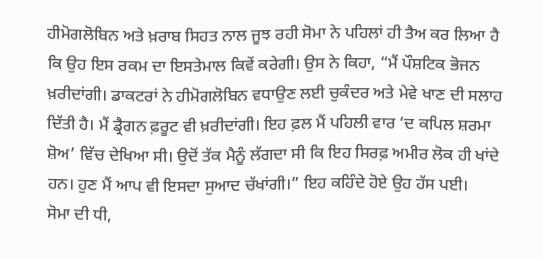ਹੀਮੋਗਲੋਬਿਨ ਅਤੇ ਖ਼ਰਾਬ ਸਿਹਤ ਨਾਲ ਜੂਝ ਰਹੀ ਸੋਮਾ ਨੇ ਪਹਿਲਾਂ ਹੀ ਤੈਅ ਕਰ ਲਿਆ ਹੈ ਕਿ ਉਹ ਇਸ ਰਕਮ ਦਾ ਇਸਤੇਮਾਲ ਕਿਵੇਂ ਕਰੇਗੀ। ਉਸ ਨੇ ਕਿਹਾ, “ਮੈਂ ਪੌਸ਼ਟਿਕ ਭੋਜਨ ਖ਼ਰੀਦਾਂਗੀ। ਡਾਕਟਰਾਂ ਨੇ ਹੀਮੋਗਲੋਬਿਨ ਵਧਾਉਣ ਲਈ ਚੁਕੰਦਰ ਅਤੇ ਮੇਵੇ ਖਾਣ ਦੀ ਸਲਾਹ ਦਿੱਤੀ ਹੈ। ਮੈਂ ਡ੍ਰੈਗਨ ਫ਼ਰੂਟ ਵੀ ਖ਼ਰੀਦਾਂਗੀ। ਇਹ ਫ਼ਲ ਮੈਂ ਪਹਿਲੀ ਵਾਰ ‘ਦ ਕਪਿਲ ਸ਼ਰਮਾ ਸ਼ੋਅ’ ਵਿੱਚ ਦੇਖਿਆ ਸੀ। ਉਦੋਂ ਤੱਕ ਮੈਨੂੰ ਲੱਗਦਾ ਸੀ ਕਿ ਇਹ ਸਿਰਫ਼ ਅਮੀਰ ਲੋਕ ਹੀ ਖਾਂਦੇ ਹਨ। ਹੁਣ ਮੈਂ ਆਪ ਵੀ ਇਸਦਾ ਸੁਆਦ ਚੱਖਾਂਗੀ।” ਇਹ ਕਹਿੰਦੇ ਹੋਏ ਉਹ ਹੱਸ ਪਈ।
ਸੋਮਾ ਦੀ ਧੀ,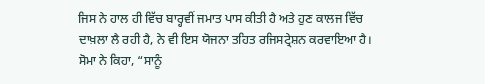ਜਿਸ ਨੇ ਹਾਲ ਹੀ ਵਿੱਚ ਬਾਰ੍ਹਵੀਂ ਜਮਾਤ ਪਾਸ ਕੀਤੀ ਹੈ ਅਤੇ ਹੁਣ ਕਾਲਜ ਵਿੱਚ ਦਾਖ਼ਲਾ ਲੈ ਰਹੀ ਹੈ, ਨੇ ਵੀ ਇਸ ਯੋਜਨਾ ਤਹਿਤ ਰਜਿਸਟ੍ਰੇਸ਼ਨ ਕਰਵਾਇਆ ਹੈ। ਸੋਮਾ ਨੇ ਕਿਹਾ, “ਸਾਨੂੰ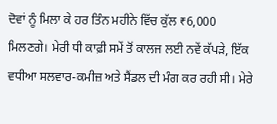ਦੋਵਾਂ ਨੂੰ ਮਿਲਾ ਕੇ ਹਰ ਤਿੰਨ ਮਹੀਨੇ ਵਿੱਚ ਕੁੱਲ ₹6,000 ਮਿਲਣਗੇ। ਮੇਰੀ ਧੀ ਕਾਫ਼ੀ ਸਮੇਂ ਤੋਂ ਕਾਲਜ ਲਈ ਨਵੇਂ ਕੱਪੜੇ, ਇੱਕ ਵਧੀਆ ਸਲਵਾਰ-ਕਮੀਜ਼ ਅਤੇ ਸੈਂਡਲ ਦੀ ਮੰਗ ਕਰ ਰਹੀ ਸੀ। ਮੇਰੇ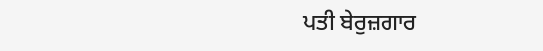ਪਤੀ ਬੇਰੁਜ਼ਗਾਰ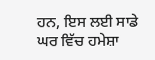ਹਨ, ਇਸ ਲਈ ਸਾਡੇ ਘਰ ਵਿੱਚ ਹਮੇਸ਼ਾ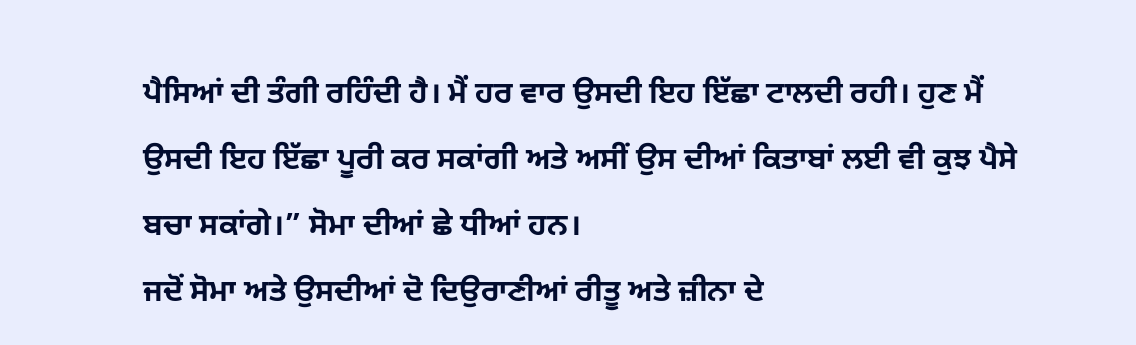ਪੈਸਿਆਂ ਦੀ ਤੰਗੀ ਰਹਿੰਦੀ ਹੈ। ਮੈਂ ਹਰ ਵਾਰ ਉਸਦੀ ਇਹ ਇੱਛਾ ਟਾਲਦੀ ਰਹੀ। ਹੁਣ ਮੈਂ ਉਸਦੀ ਇਹ ਇੱਛਾ ਪੂਰੀ ਕਰ ਸਕਾਂਗੀ ਅਤੇ ਅਸੀਂ ਉਸ ਦੀਆਂ ਕਿਤਾਬਾਂ ਲਈ ਵੀ ਕੁਝ ਪੈਸੇ ਬਚਾ ਸਕਾਂਗੇ।” ਸੋਮਾ ਦੀਆਂ ਛੇ ਧੀਆਂ ਹਨ।
ਜਦੋਂ ਸੋਮਾ ਅਤੇ ਉਸਦੀਆਂ ਦੋ ਦਿਉਰਾਣੀਆਂ ਰੀਤੂ ਅਤੇ ਜ਼ੀਨਾ ਦੇ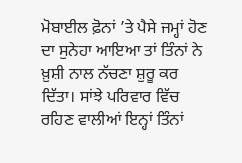ਮੋਬਾਈਲ ਫ਼ੋਨਾਂ ’ਤੇ ਪੈਸੇ ਜਮ੍ਹਾਂ ਹੋਣ ਦਾ ਸੁਨੇਹਾ ਆਇਆ ਤਾਂ ਤਿੰਨਾਂ ਨੇ ਖ਼ੁਸ਼ੀ ਨਾਲ ਨੱਚਣਾ ਸ਼ੁਰੂ ਕਰ ਦਿੱਤਾ। ਸਾਂਝੇ ਪਰਿਵਾਰ ਵਿੱਚ ਰਹਿਣ ਵਾਲੀਆਂ ਇਨ੍ਹਾਂ ਤਿੰਨਾਂ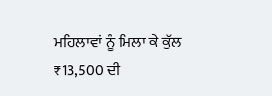ਮਹਿਲਾਵਾਂ ਨੂੰ ਮਿਲਾ ਕੇ ਕੁੱਲ ₹13,500 ਦੀ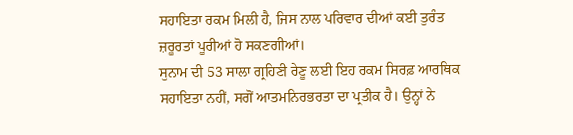ਸਹਾਇਤਾ ਰਕਮ ਮਿਲੀ ਹੈ, ਜਿਸ ਨਾਲ ਪਰਿਵਾਰ ਦੀਆਂ ਕਈ ਤੁਰੰਤ ਜ਼ਰੂਰਤਾਂ ਪੂਰੀਆਂ ਹੋ ਸਕਣਗੀਆਂ।
ਸੁਨਾਮ ਦੀ 53 ਸਾਲਾ ਗ੍ਰਹਿਣੀ ਰੇਣੂ ਲਈ ਇਹ ਰਕਮ ਸਿਰਫ਼ ਆਰਥਿਕ ਸਹਾਇਤਾ ਨਹੀਂ, ਸਗੋਂ ਆਤਮਨਿਰਭਰਤਾ ਦਾ ਪ੍ਰਤੀਕ ਹੈ। ਉਨ੍ਹਾਂ ਨੇ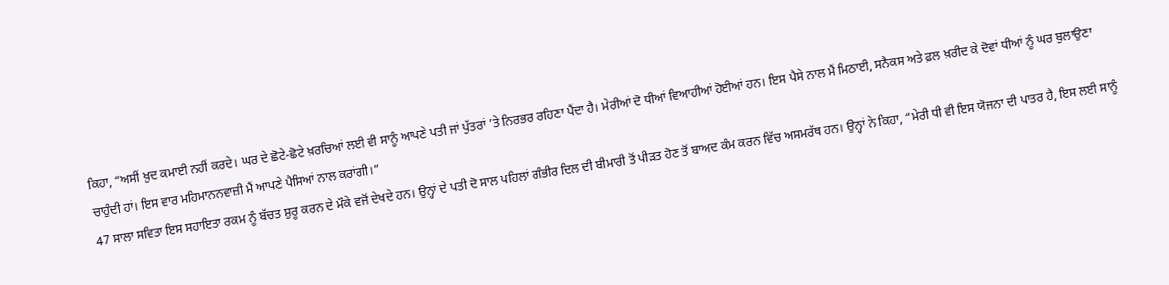ਕਿਹਾ, “ਅਸੀਂ ਖ਼ੁਦ ਕਮਾਈ ਨਹੀਂ ਕਰਦੇ। ਘਰ ਦੇ ਛੋਟੇ-ਛੋਟੇ ਖ਼ਰਚਿਆਂ ਲਈ ਵੀ ਸਾਨੂੰ ਆਪਣੇ ਪਤੀ ਜਾਂ ਪੁੱਤਰਾਂ ’ਤੇ ਨਿਰਭਰ ਰਹਿਣਾ ਪੈਂਦਾ ਹੈ। ਮੇਰੀਆਂ ਦੋ ਧੀਆਂ ਵਿਆਹੀਆਂ ਹੋਈਆਂ ਹਨ। ਇਸ ਪੈਸੇ ਨਾਲ ਮੈਂ ਮਿਠਾਈ, ਸਨੈਕਸ ਅਤੇ ਫ਼ਲ ਖ਼ਰੀਦ ਕੇ ਦੋਵਾਂ ਧੀਆਂ ਨੂੰ ਘਰ ਬੁਲਾਉਣਾ ਚਾਹੁੰਦੀ ਹਾਂ। ਇਸ ਵਾਰ ਮਹਿਮਾਨਨਵਾਜ਼ੀ ਮੈਂ ਆਪਣੇ ਪੈਸਿਆਂ ਨਾਲ ਕਰਾਂਗੀ।”
47 ਸਾਲਾ ਸਵਿਤਾ ਇਸ ਸਹਾਇਤਾ ਰਕਮ ਨੂੰ ਬੱਚਤ ਸ਼ੁਰੂ ਕਰਨ ਦੇ ਮੌਕੇ ਵਜੋਂ ਦੇਖਦੇ ਹਨ। ਉਨ੍ਹਾਂ ਦੇ ਪਤੀ ਦੋ ਸਾਲ ਪਹਿਲਾਂ ਗੰਭੀਰ ਦਿਲ ਦੀ ਬੀਮਾਰੀ ਤੋਂ ਪੀੜਤ ਹੋਣ ਤੋਂ ਬਾਅਦ ਕੰਮ ਕਰਨ ਵਿੱਚ ਅਸਮਰੱਥ ਹਨ। ਉਨ੍ਹਾਂ ਨੇ ਕਿਹਾ, “ਮੇਰੀ ਧੀ ਵੀ ਇਸ ਯੋਜਨਾ ਦੀ ਪਾਤਰ ਹੈ, ਇਸ ਲਈ ਸਾਨੂੰ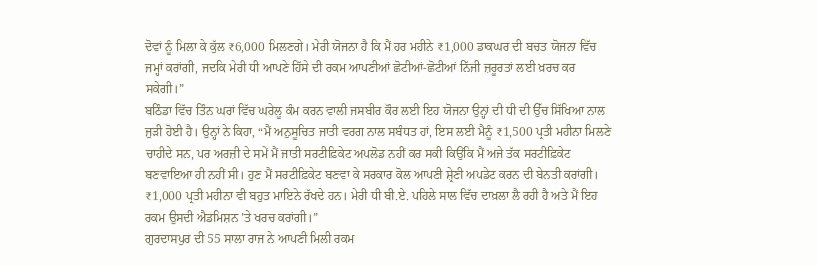ਦੋਵਾਂ ਨੂੰ ਮਿਲਾ ਕੇ ਕੁੱਲ ₹6,000 ਮਿਲਣਗੇ। ਮੇਰੀ ਯੋਜਨਾ ਹੈ ਕਿ ਮੈਂ ਹਰ ਮਹੀਨੇ ₹1,000 ਡਾਕਘਰ ਦੀ ਬਚਤ ਯੋਜਨਾ ਵਿੱਚ ਜਮ੍ਹਾਂ ਕਰਾਂਗੀ, ਜਦਕਿ ਮੇਰੀ ਧੀ ਆਪਣੇ ਹਿੱਸੇ ਦੀ ਰਕਮ ਆਪਣੀਆਂ ਛੋਟੀਆਂ-ਛੋਟੀਆਂ ਨਿੱਜੀ ਜ਼ਰੂਰਤਾਂ ਲਈ ਖ਼ਰਚ ਕਰ ਸਕੇਗੀ।”
ਬਠਿੰਡਾ ਵਿੱਚ ਤਿੰਨ ਘਰਾਂ ਵਿੱਚ ਘਰੇਲੂ ਕੰਮ ਕਰਨ ਵਾਲੀ ਜਸਬੀਰ ਕੌਰ ਲਈ ਇਹ ਯੋਜਨਾ ਉਨ੍ਹਾਂ ਦੀ ਧੀ ਦੀ ਉੱਚ ਸਿੱਖਿਆ ਨਾਲ ਜੁੜੀ ਹੋਈ ਹੈ। ਉਨ੍ਹਾਂ ਨੇ ਕਿਹਾ, “ਮੈਂ ਅਨੁਸੂਚਿਤ ਜਾਤੀ ਵਰਗ ਨਾਲ ਸਬੰਧਤ ਹਾਂ, ਇਸ ਲਈ ਮੈਨੂੰ ₹1,500 ਪ੍ਰਤੀ ਮਹੀਨਾ ਮਿਲਣੇ ਚਾਹੀਦੇ ਸਨ, ਪਰ ਅਰਜ਼ੀ ਦੇ ਸਮੇਂ ਮੈਂ ਜਾਤੀ ਸਰਟੀਫ਼ਿਕੇਟ ਅਪਲੋਡ ਨਹੀਂ ਕਰ ਸਕੀ ਕਿਉਂਕਿ ਮੈਂ ਅਜੇ ਤੱਕ ਸਰਟੀਫ਼ਿਕੇਟ ਬਣਵਾਇਆ ਹੀ ਨਹੀਂ ਸੀ। ਹੁਣ ਮੈਂ ਸਰਟੀਫ਼ਿਕੇਟ ਬਣਵਾ ਕੇ ਸਰਕਾਰ ਕੋਲ ਆਪਣੀ ਸ਼੍ਰੇਣੀ ਅਪਡੇਟ ਕਰਨ ਦੀ ਬੇਨਤੀ ਕਰਾਂਗੀ। ₹1,000 ਪ੍ਰਤੀ ਮਹੀਨਾ ਵੀ ਬਹੁਤ ਮਾਇਨੇ ਰੱਖਦੇ ਹਨ। ਮੇਰੀ ਧੀ ਬੀ.ਏ. ਪਹਿਲੇ ਸਾਲ ਵਿੱਚ ਦਾਖ਼ਲਾ ਲੈ ਰਹੀ ਹੈ ਅਤੇ ਮੈਂ ਇਹ ਰਕਮ ਉਸਦੀ ਐਡਮਿਸ਼ਨ ’ਤੇ ਖਰਚ ਕਰਾਂਗੀ।”
ਗੁਰਦਾਸਪੁਰ ਦੀ 55 ਸਾਲਾ ਰਾਜ ਨੇ ਆਪਣੀ ਮਿਲੀ ਰਕਮ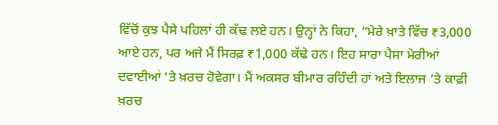ਵਿੱਚੋਂ ਕੁਝ ਪੈਸੇ ਪਹਿਲਾਂ ਹੀ ਕੱਢ ਲਏ ਹਨ। ਉਨ੍ਹਾਂ ਨੇ ਕਿਹਾ, “ਮੇਰੇ ਖ਼ਾਤੇ ਵਿੱਚ ₹3,000 ਆਏ ਹਨ, ਪਰ ਅਜੇ ਮੈਂ ਸਿਰਫ਼ ₹1,000 ਕੱਢੇ ਹਨ। ਇਹ ਸਾਰਾ ਪੈਸਾ ਮੇਰੀਆਂ ਦਵਾਈਆਂ ’ਤੇ ਖ਼ਰਚ ਹੋਵੇਗਾ। ਮੈਂ ਅਕਸਰ ਬੀਮਾਰ ਰਹਿੰਦੀ ਹਾਂ ਅਤੇ ਇਲਾਜ ’ਤੇ ਕਾਫ਼ੀ ਖ਼ਰਚ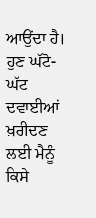ਆਉਂਦਾ ਹੈ। ਹੁਣ ਘੱਟੋ-ਘੱਟ ਦਵਾਈਆਂ ਖ਼ਰੀਦਣ ਲਈ ਮੈਨੂੰ ਕਿਸੇ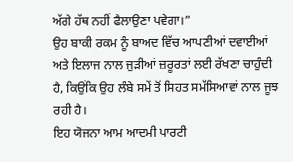ਅੱਗੇ ਹੱਥ ਨਹੀਂ ਫੈਲਾਉਣਾ ਪਵੇਗਾ।”
ਉਹ ਬਾਕੀ ਰਕਮ ਨੂੰ ਬਾਅਦ ਵਿੱਚ ਆਪਣੀਆਂ ਦਵਾਈਆਂ ਅਤੇ ਇਲਾਜ ਨਾਲ ਜੁੜੀਆਂ ਜ਼ਰੂਰਤਾਂ ਲਈ ਰੱਖਣਾ ਚਾਹੁੰਦੀ ਹੈ, ਕਿਉਂਕਿ ਉਹ ਲੰਬੇ ਸਮੇਂ ਤੋਂ ਸਿਹਤ ਸਮੱਸਿਆਵਾਂ ਨਾਲ ਜੂਝ ਰਹੀ ਹੈ।
ਇਹ ਯੋਜਨਾ ਆਮ ਆਦਮੀ ਪਾਰਟੀ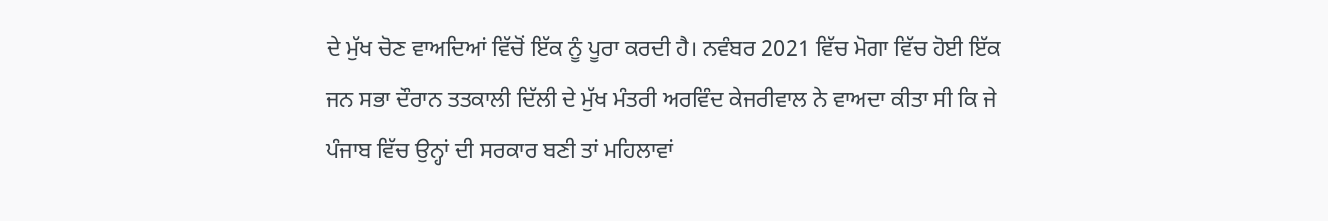ਦੇ ਮੁੱਖ ਚੋਣ ਵਾਅਦਿਆਂ ਵਿੱਚੋਂ ਇੱਕ ਨੂੰ ਪੂਰਾ ਕਰਦੀ ਹੈ। ਨਵੰਬਰ 2021 ਵਿੱਚ ਮੋਗਾ ਵਿੱਚ ਹੋਈ ਇੱਕ ਜਨ ਸਭਾ ਦੌਰਾਨ ਤਤਕਾਲੀ ਦਿੱਲੀ ਦੇ ਮੁੱਖ ਮੰਤਰੀ ਅਰਵਿੰਦ ਕੇਜਰੀਵਾਲ ਨੇ ਵਾਅਦਾ ਕੀਤਾ ਸੀ ਕਿ ਜੇ ਪੰਜਾਬ ਵਿੱਚ ਉਨ੍ਹਾਂ ਦੀ ਸਰਕਾਰ ਬਣੀ ਤਾਂ ਮਹਿਲਾਵਾਂ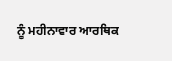ਨੂੰ ਮਹੀਨਾਵਾਰ ਆਰਥਿਕ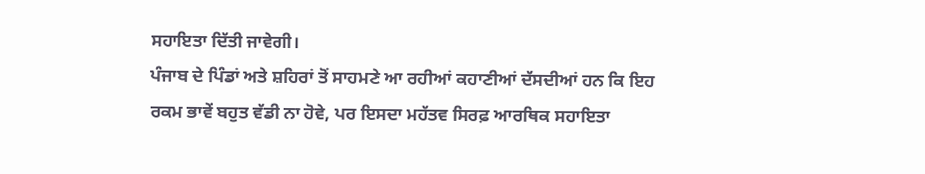ਸਹਾਇਤਾ ਦਿੱਤੀ ਜਾਵੇਗੀ।
ਪੰਜਾਬ ਦੇ ਪਿੰਡਾਂ ਅਤੇ ਸ਼ਹਿਰਾਂ ਤੋਂ ਸਾਹਮਣੇ ਆ ਰਹੀਆਂ ਕਹਾਣੀਆਂ ਦੱਸਦੀਆਂ ਹਨ ਕਿ ਇਹ ਰਕਮ ਭਾਵੇਂ ਬਹੁਤ ਵੱਡੀ ਨਾ ਹੋਵੇ, ਪਰ ਇਸਦਾ ਮਹੱਤਵ ਸਿਰਫ਼ ਆਰਥਿਕ ਸਹਾਇਤਾ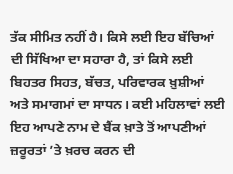ਤੱਕ ਸੀਮਿਤ ਨਹੀਂ ਹੈ। ਕਿਸੇ ਲਈ ਇਹ ਬੱਚਿਆਂ ਦੀ ਸਿੱਖਿਆ ਦਾ ਸਹਾਰਾ ਹੈ, ਤਾਂ ਕਿਸੇ ਲਈ ਬਿਹਤਰ ਸਿਹਤ, ਬੱਚਤ, ਪਰਿਵਾਰਕ ਖ਼ੁਸ਼ੀਆਂ ਅਤੇ ਸਮਾਗਮਾਂ ਦਾ ਸਾਧਨ। ਕਈ ਮਹਿਲਾਵਾਂ ਲਈ ਇਹ ਆਪਣੇ ਨਾਮ ਦੇ ਬੈਂਕ ਖ਼ਾਤੇ ਤੋਂ ਆਪਣੀਆਂ ਜ਼ਰੂਰਤਾਂ ’ਤੇ ਖ਼ਰਚ ਕਰਨ ਦੀ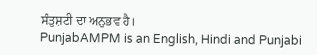ਸੰਤੁਸ਼ਟੀ ਦਾ ਅਨੁਭਵ ਹੈ।
PunjabAMPM is an English, Hindi and Punjabi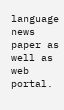language news paper as well as web portal.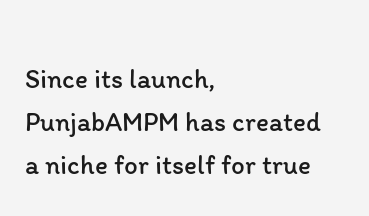Since its launch, PunjabAMPM has created a niche for itself for true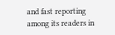and fast reporting among its readers in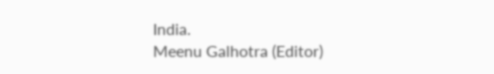India.
Meenu Galhotra (Editor)